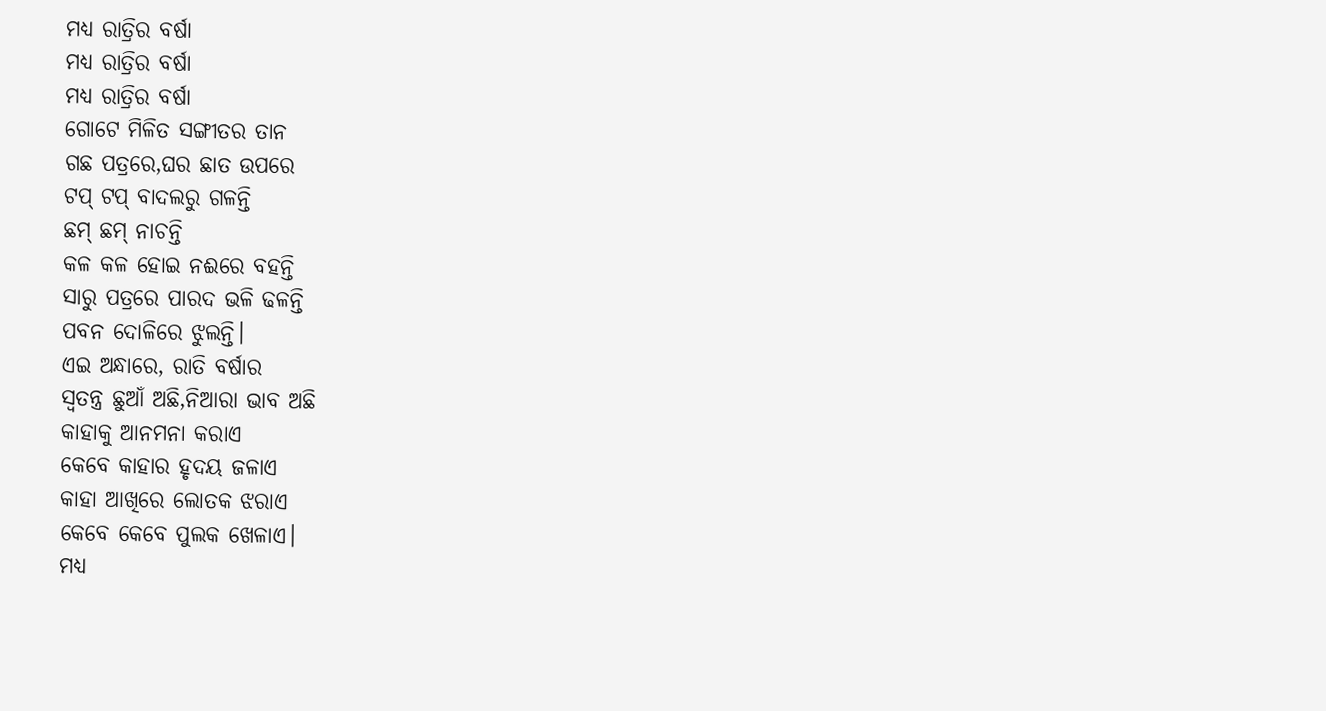ମଧ୍ୟ ରାତ୍ରିର ବର୍ଷା
ମଧ୍ୟ ରାତ୍ରିର ବର୍ଷା
ମଧ୍ୟ ରାତ୍ରିର ବର୍ଷା
ଗୋଟେ ମିଳିତ ସଙ୍ଗୀତର ତାନ
ଗଛ ପତ୍ରରେ,ଘର ଛାତ ଉପରେ
ଟପ୍ ଟପ୍ ବାଦଲରୁ ଗଳନ୍ତି
ଛମ୍ ଛମ୍ ନାଚନ୍ତି
କଳ କଳ ହୋଇ ନଈରେ ବହନ୍ତି
ସାରୁ ପତ୍ରରେ ପାରଦ ଭଳି ଢଳନ୍ତି
ପବନ ଦୋଳିରେ ଝୁଲନ୍ତି।
ଏଇ ଅନ୍ଧାରେ, ରାତି ବର୍ଷାର
ସ୍ୱତନ୍ତ୍ର ଛୁଆଁ ଅଛି,ନିଆରା ଭାବ ଅଛି
କାହାକୁ ଆନମନା କରାଏ
କେବେ କାହାର ହୃଦୟ ଜଳାଏ
କାହା ଆଖିରେ ଲୋତକ ଝରାଏ
କେବେ କେବେ ପୁଲକ ଖେଳାଏ।
ମଧ୍ୟ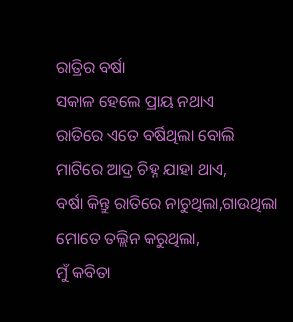ରାତ୍ରିର ବର୍ଷା
ସକାଳ ହେଲେ ପ୍ରାୟ ନଥାଏ
ରାତିରେ ଏତେ ବର୍ଷିଥିଲା ବୋଲି
ମାଟିରେ ଆଦ୍ର ଚିହ୍ନ ଯାହା ଥାଏ,
ବର୍ଷା କିନ୍ତୁ ରାତିରେ ନାଚୁଥିଲା,ଗାଉଥିଲା
ମୋତେ ତଲ୍ଲିନ କରୁଥିଲା,
ମୁଁ କବିତା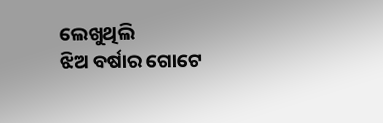ଲେଖୁଥିଲି
ଝିଅ ବର୍ଷାର ଗୋଟେ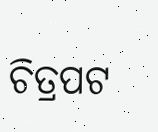ଚିତ୍ରପଟ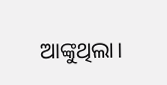ଆଙ୍କୁଥିଲା।